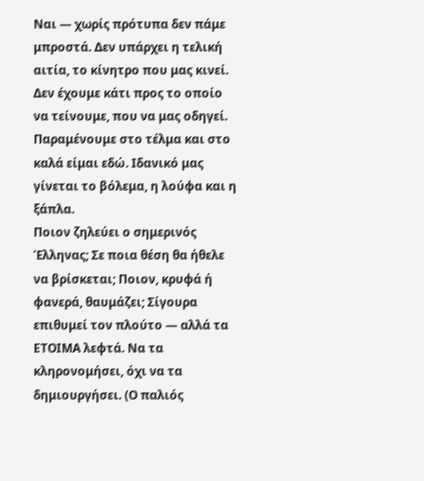Ναι — χωρίς πρότυπα δεν πάμε μπροστά. Δεν υπάρχει η τελική αιτία, το κίνητρο που μας κινεί. Δεν έχουμε κάτι προς το οποίο να τείνουμε, που να μας οδηγεί. Παραμένουμε στο τέλμα και στο καλά είμαι εδώ. Ιδανικό μας γίνεται το βόλεμα, η λούφα και η ξάπλα.
Ποιον ζηλεύει ο σημερινός Έλληνας; Σε ποια θέση θα ήθελε να βρίσκεται; Ποιον, κρυφά ή φανερά, θαυμάζει; Σίγουρα επιθυμεί τον πλούτο — αλλά τα ΕΤΟΙΜΑ λεφτά. Να τα κληρονομήσει, όχι να τα δημιουργήσει. (Ο παλιός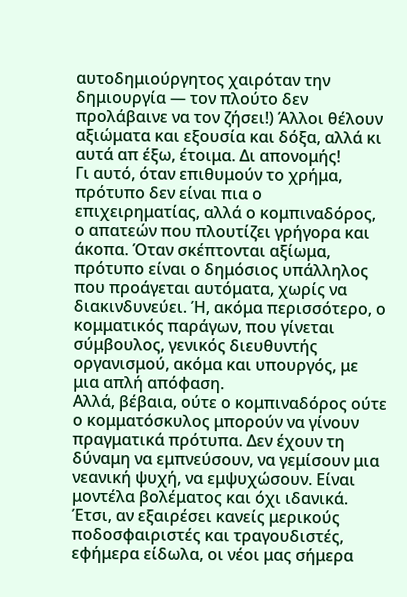αυτοδημιούργητος χαιρόταν την δημιουργία — τον πλούτο δεν προλάβαινε να τον ζήσει!) Άλλοι θέλουν αξιώματα και εξουσία και δόξα, αλλά κι αυτά απ έξω, έτοιμα. Δι απονομής!
Γι αυτό, όταν επιθυμούν το χρήμα, πρότυπο δεν είναι πια ο επιχειρηματίας, αλλά ο κομπιναδόρος, ο απατεών που πλουτίζει γρήγορα και άκοπα. Όταν σκέπτονται αξίωμα, πρότυπο είναι ο δημόσιος υπάλληλος που προάγεται αυτόματα, χωρίς να διακινδυνεύει. Ή, ακόμα περισσότερο, ο κομματικός παράγων, που γίνεται σύμβουλος, γενικός διευθυντής οργανισμού, ακόμα και υπουργός, με μια απλή απόφαση.
Αλλά, βέβαια, ούτε ο κομπιναδόρος ούτε ο κομματόσκυλος μπορούν να γίνουν πραγματικά πρότυπα. Δεν έχουν τη δύναμη να εμπνεύσουν, να γεμίσουν μια νεανική ψυχή, να εμψυχώσουν. Είναι μοντέλα βολέματος και όχι ιδανικά. Έτσι, αν εξαιρέσει κανείς μερικούς ποδοσφαιριστές και τραγουδιστές, εφήμερα είδωλα, οι νέοι μας σήμερα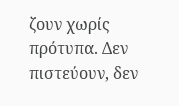ζουν χωρίς πρότυπα. Δεν πιστεύουν, δεν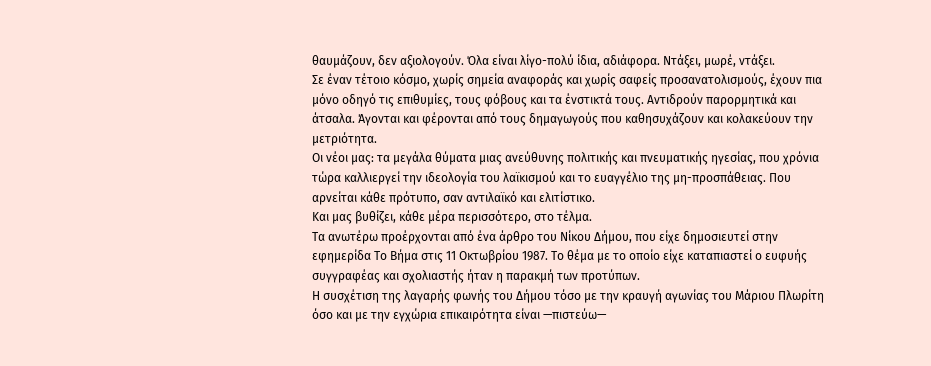θαυμάζουν, δεν αξιολογούν. Όλα είναι λίγο-πολύ ίδια, αδιάφορα. Ντάξει, μωρέ, ντάξει.
Σε έναν τέτοιο κόσμο, χωρίς σημεία αναφοράς και χωρίς σαφείς προσανατολισμούς, έχουν πια μόνο οδηγό τις επιθυμίες, τους φόβους και τα ένστικτά τους. Αντιδρούν παρορμητικά και άτσαλα. Άγονται και φέρονται από τους δημαγωγούς που καθησυχάζουν και κολακεύουν την μετριότητα.
Οι νέοι μας: τα μεγάλα θύματα μιας ανεύθυνης πολιτικής και πνευματικής ηγεσίας, που χρόνια τώρα καλλιεργεί την ιδεολογία του λαϊκισμού και το ευαγγέλιο της μη-προσπάθειας. Που αρνείται κάθε πρότυπο, σαν αντιλαϊκό και ελιτίστικο.
Και μας βυθίζει, κάθε μέρα περισσότερο, στο τέλμα.
Τα ανωτέρω προέρχονται από ένα άρθρο του Νίκου Δήμου, που είχε δημοσιευτεί στην εφημερίδα Το Βήμα στις 11 Οκτωβρίου 1987. Το θέμα με το οποίο είχε καταπιαστεί ο ευφυής συγγραφέας και σχολιαστής ήταν η παρακμή των προτύπων.
Η συσχέτιση της λαγαρής φωνής του Δήμου τόσο με την κραυγή αγωνίας του Μάριου Πλωρίτη όσο και με την εγχώρια επικαιρότητα είναι —πιστεύω—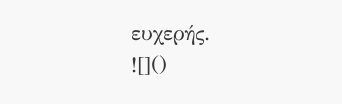ευχερής.
![]()